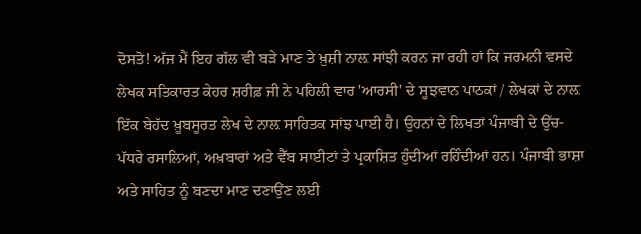ਦੋਸਤੋ! ਅੱਜ ਮੈਂ ਇਹ ਗੱਲ ਵੀ ਬੜੇ ਮਾਣ ਤੇ ਖ਼ੁਸ਼ੀ ਨਾਲ਼ ਸਾਂਝੀ ਕਰਨ ਜਾ ਰਹੀ ਹਾਂ ਕਿ ਜਰਮਨੀ ਵਸਦੇ ਲੇਖਕ ਸਤਿਕਾਰਤ ਕੇਹਰ ਸ਼ਰੀਫ਼ ਜੀ ਨੇ ਪਹਿਲੀ ਵਾਰ 'ਆਰਸੀ' ਦੇ ਸੂਝਵਾਨ ਪਾਠਕਾਂ / ਲੇਖਕਾਂ ਦੇ ਨਾਲ਼ ਇੱਕ ਬੇਹੱਦ ਖ਼ੂਬਸੂਰਤ ਲੇਖ ਦੇ ਨਾਲ਼ ਸਾਹਿਤਕ ਸਾਂਝ ਪਾਈ ਹੈ। ਉਹਨਾਂ ਦੇ ਲਿਖਤਾਂ ਪੰਜਾਬੀ ਦੇ ਉੱਚ-ਪੱਧਰੇ ਰਸਾਲਿਆਂ, ਅਖ਼ਬਾਰਾਂ ਅਤੇ ਵੈੱਬ ਸਾਈਟਾਂ ਤੇ ਪ੍ਰਕਾਸ਼ਿਤ ਹੁੰਦੀਆਂ ਰਹਿੰਦੀਆਂ ਹਨ। ਪੰਜਾਬੀ ਭਾਸ਼ਾ ਅਤੇ ਸਾਹਿਤ ਨੂੰ ਬਣਦਾ ਮਾਣ ਦਣਾਉਂਣ ਲਈ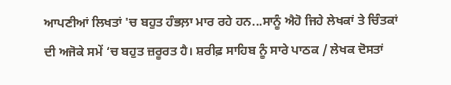ਆਪਣੀਆਂ ਲਿਖਤਾਂ 'ਚ ਬਹੁਤ ਹੰਭਲ਼ਾ ਮਾਰ ਰਹੇ ਹਨ...ਸਾਨੂੰ ਐਹੋ ਜਿਹੇ ਲੇਖਕਾਂ ਤੇ ਚਿੰਤਕਾਂ ਦੀ ਅਜੋਕੇ ਸਮੇਂ ‘ਚ ਬਹੁਤ ਜ਼ਰੂਰਤ ਹੈ। ਸ਼ਰੀਫ਼ ਸਾਹਿਬ ਨੂੰ ਸਾਰੇ ਪਾਠਕ / ਲੇਖਕ ਦੋਸਤਾਂ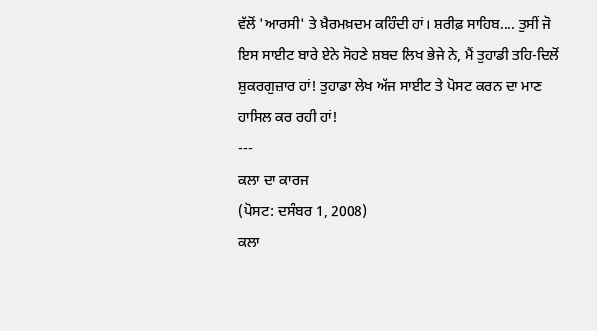ਵੱਲੋਂ 'ਆਰਸੀ' ਤੇ ਖ਼ੈਰਮਖ਼ਦਮ ਕਹਿੰਦੀ ਹਾਂ। ਸ਼ਰੀਫ਼ ਸਾਹਿਬ.... ਤੁਸੀਂ ਜੋ ਇਸ ਸਾਈਟ ਬਾਰੇ ਏਨੇ ਸੋਹਣੇ ਸ਼ਬਦ ਲਿਖ ਭੇਜੇ ਨੇ, ਮੈਂ ਤੁਹਾਡੀ ਤਹਿ-ਦਿਲੋਂ ਸ਼ੁਕਰਗੁਜ਼ਾਰ ਹਾਂ! ਤੁਹਾਡਾ ਲੇਖ ਅੱਜ ਸਾਈਟ ਤੇ ਪੋਸਟ ਕਰਨ ਦਾ ਮਾਣ ਹਾਸਿਲ ਕਰ ਰਹੀ ਹਾਂ!
---
ਕਲਾ ਦਾ ਕਾਰਜ
(ਪੋਸਟ: ਦਸੰਬਰ 1, 2008)
ਕਲਾ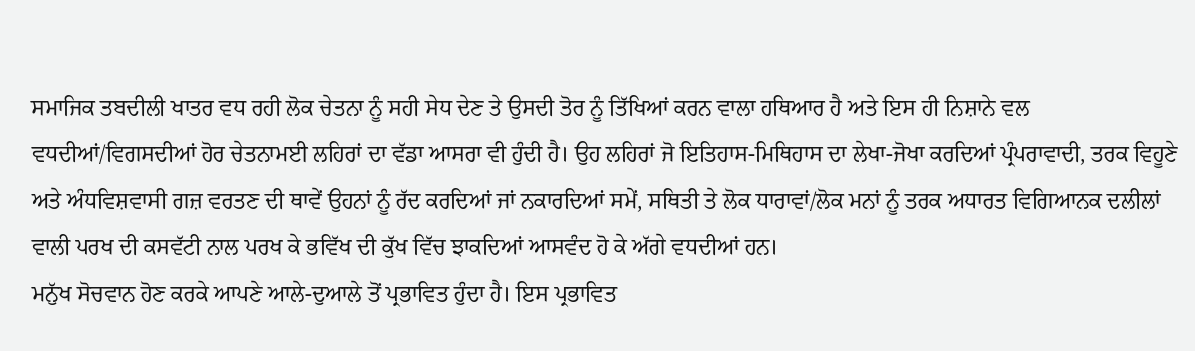ਸਮਾਜਿਕ ਤਬਦੀਲੀ ਖਾਤਰ ਵਧ ਰਹੀ ਲੋਕ ਚੇਤਨਾ ਨੂੰ ਸਹੀ ਸੇਧ ਦੇਣ ਤੇ ਉਸਦੀ ਤੋਰ ਨੂੰ ਤਿੱਖਿਆਂ ਕਰਨ ਵਾਲਾ ਹਥਿਆਰ ਹੈ ਅਤੇ ਇਸ ਹੀ ਨਿਸ਼ਾਨੇ ਵਲ ਵਧਦੀਆਂ/ਵਿਗਸਦੀਆਂ ਹੋਰ ਚੇਤਨਾਮਈ ਲਹਿਰਾਂ ਦਾ ਵੱਡਾ ਆਸਰਾ ਵੀ ਹੁੰਦੀ ਹੈ। ਉਹ ਲਹਿਰਾਂ ਜੋ ਇਤਿਹਾਸ-ਮਿਥਿਹਾਸ ਦਾ ਲੇਖਾ-ਜੋਖਾ ਕਰਦਿਆਂ ਪ੍ਰੰਪਰਾਵਾਦੀ, ਤਰਕ ਵਿਹੂਣੇ ਅਤੇ ਅੰਧਵਿਸ਼ਵਾਸੀ ਗਜ਼ ਵਰਤਣ ਦੀ ਥਾਵੇਂ ਉਹਨਾਂ ਨੂੰ ਰੱਦ ਕਰਦਿਆਂ ਜਾਂ ਨਕਾਰਦਿਆਂ ਸਮੇਂ, ਸਥਿਤੀ ਤੇ ਲੋਕ ਧਾਰਾਵਾਂ/ਲੋਕ ਮਨਾਂ ਨੂੰ ਤਰਕ ਅਧਾਰਤ ਵਿਗਿਆਨਕ ਦਲੀਲਾਂ ਵਾਲੀ ਪਰਖ ਦੀ ਕਸਵੱਟੀ ਨਾਲ ਪਰਖ ਕੇ ਭਵਿੱਖ ਦੀ ਕੁੱਖ ਵਿੱਚ ਝਾਕਦਿਆਂ ਆਸਵੰਦ ਹੋ ਕੇ ਅੱਗੇ ਵਧਦੀਆਂ ਹਨ।
ਮਨੁੱਖ ਸੋਚਵਾਨ ਹੋਣ ਕਰਕੇ ਆਪਣੇ ਆਲੇ-ਦੁਆਲੇ ਤੋਂ ਪ੍ਰਭਾਵਿਤ ਹੁੰਦਾ ਹੈ। ਇਸ ਪ੍ਰਭਾਵਿਤ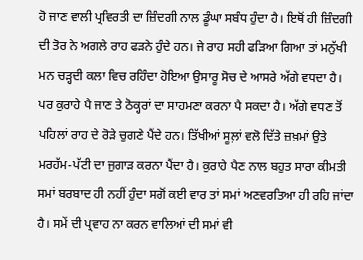ਹੋ ਜਾਣ ਵਾਲੀ ਪ੍ਰਵਿਰਤੀ ਦਾ ਜ਼ਿੰਦਗੀ ਨਾਲ ਡੂੰਘਾ ਸਬੰਧ ਹੁੰਦਾ ਹੈ। ਇਥੋਂ ਹੀ ਜ਼ਿੰਦਗੀ ਦੀ ਤੋਰ ਨੇ ਅਗਲੇ ਰਾਹ ਫੜਨੇ ਹੁੰਦੇ ਹਨ। ਜੇ ਰਾਹ ਸਹੀ ਫੜਿਆ ਗਿਆ ਤਾਂ ਮਨੁੱਖੀ ਮਨ ਚੜ੍ਹਦੀ ਕਲਾ ਵਿਚ ਰਹਿੰਦਾ ਹੋਇਆ ਉਸਾਰੂ ਸੋਚ ਦੇ ਆਸਰੇ ਅੱਗੇ ਵਧਦਾ ਹੈ। ਪਰ ਕੁਰਾਹੇ ਪੈ ਜਾਣ ਤੇ ਠੋਕ੍ਹਰਾਂ ਦਾ ਸਾਹਮਣਾ ਕਰਨਾ ਪੈ ਸਕਦਾ ਹੈ। ਅੱਗੇ ਵਧਣ ਤੋਂ ਪਹਿਲਾਂ ਰਾਹ ਦੇ ਰੋੜੇ ਚੁਗਣੇ ਪੈਂਦੇ ਹਨ। ਤਿੱਖੀਆਂ ਸੂਲ਼ਾਂ ਵਲੋ ਦਿੱਤੇ ਜ਼ਖ਼ਮਾਂ ਉਤੇ ਮਰਹੱਮ-ਪੱਟੀ ਦਾ ਜੁਗਾੜ ਕਰਨਾ ਪੈਂਦਾ ਹੈ। ਕੁਰਾਹੇ ਪੈਣ ਨਾਲ ਬਹੁਤ ਸਾਰਾ ਕੀਮਤੀ ਸਮਾਂ ਬਰਬਾਦ ਹੀ ਨਹੀਂ ਹੁੰਦਾ ਸਗੋਂ ਕਈ ਵਾਰ ਤਾਂ ਸਮਾਂ ਅਣਵਰਤਿਆ ਹੀ ਰਹਿ ਜਾਂਦਾ ਹੈ। ਸਮੇਂ ਦੀ ਪ੍ਰਵਾਹ ਨਾ ਕਰਨ ਵਾਲਿਆਂ ਦੀ ਸਮਾਂ ਵੀ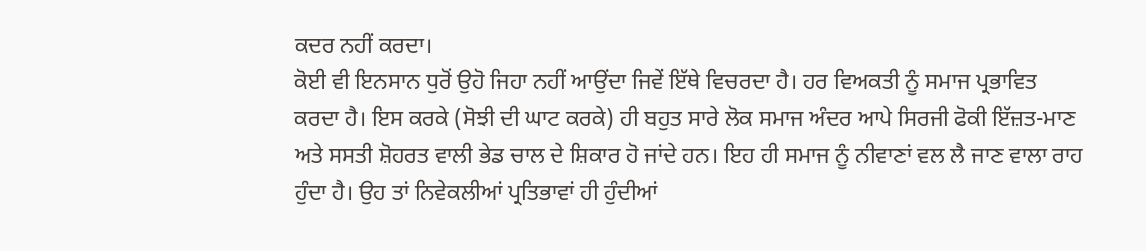ਕਦਰ ਨਹੀਂ ਕਰਦਾ।
ਕੋਈ ਵੀ ਇਨਸਾਨ ਧੁਰੋਂ ਉਹੋ ਜਿਹਾ ਨਹੀਂ ਆਉਂਦਾ ਜਿਵੇਂ ਇੱਥੇ ਵਿਚਰਦਾ ਹੈ। ਹਰ ਵਿਅਕਤੀ ਨੂੰ ਸਮਾਜ ਪ੍ਰਭਾਵਿਤ ਕਰਦਾ ਹੈ। ਇਸ ਕਰਕੇ (ਸੋਝੀ ਦੀ ਘਾਟ ਕਰਕੇ) ਹੀ ਬਹੁਤ ਸਾਰੇ ਲੋਕ ਸਮਾਜ ਅੰਦਰ ਆਪੇ ਸਿਰਜੀ ਫੋਕੀ ਇੱਜ਼ਤ-ਮਾਣ ਅਤੇ ਸਸਤੀ ਸ਼ੋਹਰਤ ਵਾਲੀ ਭੇਡ ਚਾਲ ਦੇ ਸ਼ਿਕਾਰ ਹੋ ਜਾਂਦੇ ਹਨ। ਇਹ ਹੀ ਸਮਾਜ ਨੂੰ ਨੀਵਾਣਾਂ ਵਲ ਲੈ ਜਾਣ ਵਾਲਾ ਰਾਹ ਹੁੰਦਾ ਹੈ। ਉਹ ਤਾਂ ਨਿਵੇਕਲੀਆਂ ਪ੍ਰਤਿਭਾਵਾਂ ਹੀ ਹੁੰਦੀਆਂ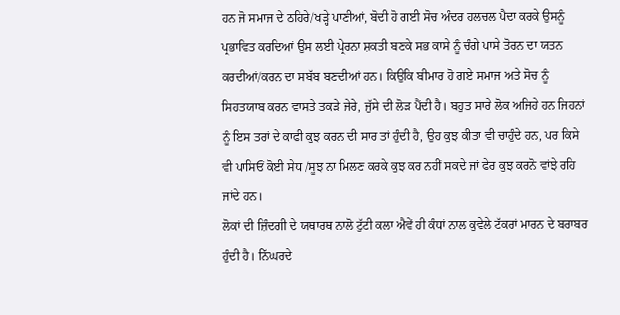ਹਨ ਜੋ ਸਮਾਜ ਦੇ ਠਹਿਰੇ/ਖੜ੍ਹੇ ਪਾਣੀਆਂ, ਬੋਦੀ ਹੋ ਗਈ ਸੋਚ ਅੰਦਰ ਹਲਚਲ ਪੈਦਾ ਕਰਕੇ ਉਸਨੂੰ ਪ੍ਰਭਾਵਿਤ ਕਰਦਿਆਂ ਉਸ ਲਈ ਪ੍ਰੇਰਨਾ ਸ਼ਕਤੀ ਬਣਕੇ ਸਭ ਕਾਸੇ ਨੂੰ ਚੰਗੇ ਪਾਸੇ ਤੋਰਨ ਦਾ ਯਤਨ ਕਰਦੀਆਂ/ਕਰਨ ਦਾ ਸਬੱਬ ਬਣਦੀਆਂ ਹਨ। ਕਿਉਕਿ ਬੀਮਾਰ ਹੋ ਗਏ ਸਮਾਜ ਅਤੇ ਸੋਚ ਨੂੰ ਸਿਹਤਯਾਬ ਕਰਨ ਵਾਸਤੇ ਤਕੜੇ ਜੇਰੇ, ਜੁੱਸੇ ਦੀ ਲੋੜ ਪੈਂਦੀ ਹੈ। ਬਹੁਤ ਸਾਰੇ ਲੋਕ ਅਜਿਹੇ ਹਨ ਜਿਹਨਾਂ ਨੂੰ ਇਸ ਤਰਾਂ ਦੇ ਕਾਫੀ ਕੁਝ ਕਰਨ ਦੀ ਸਾਰ ਤਾਂ ਹੁੰਦੀ ਹੈ, ਉਹ ਕੁਝ ਕੀਤਾ ਵੀ ਚਾਹੁੰਦੇ ਹਨ, ਪਰ ਕਿਸੇ ਵੀ ਪਾਸਿਓਂ ਕੋਈ ਸੇਧ /ਸੂਝ ਨਾ ਮਿਲਣ ਕਰਕੇ ਕੁਝ ਕਰ ਨਹੀਂ ਸਕਦੇ ਜਾਂ ਫੇਰ ਕੁਝ ਕਰਨੋ ਵਾਂਝੇ ਰਹਿ ਜਾਂਦੇ ਹਨ।
ਲੋਕਾਂ ਦੀ ਜ਼ਿੰਦਗੀ ਦੇ ਯਥਾਰਥ ਨਾਲੋ ਟੁੱਟੀ ਕਲਾ ਐਵੇਂ ਹੀ ਕੰਧਾਂ ਨਾਲ ਕੁਵੇਲੇ ਟੱਕਰਾਂ ਮਾਰਨ ਦੇ ਬਰਾਬਰ ਹੁੰਦੀ ਹੈ। ਨਿੱਘਰਦੇ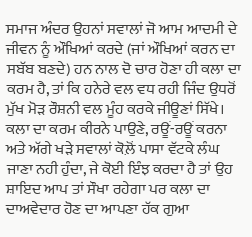ਸਮਾਜ ਅੰਦਰ ਉਹਨਾਂ ਸਵਾਲਾਂ ਜੋ ਆਮ ਆਦਮੀ ਦੇ ਜੀਵਨ ਨੂੰ ਔਖਿਆਂ ਕਰਦੇ (ਜਾਂ ਔਖਿਆਂ ਕਰਨ ਦਾ ਸਬੱਬ ਬਣਦੇ) ਹਨ ਨਾਲ ਦੋ ਚਾਰ ਹੋਣਾ ਹੀ ਕਲਾ ਦਾ ਕਰਮ ਹੈ, ਤਾਂ ਕਿ ਹਨੇਰੇ ਵਲ ਵਧ ਰਹੀ ਜਿੰਦ ਉਧਰੋਂ ਮੁੱਖ ਮੋੜ ਰੌਸ਼ਨੀ ਵਲ ਮੂੰਹ ਕਰਕੇ ਜੀਊਣਾਂ ਸਿੱਖੇ। ਕਲਾ ਦਾ ਕਰਮ ਕੀਰਨੇ ਪਾਉਣੇ, ਰਊਂ-ਰਊਂ ਕਰਨਾ ਅਤੇ ਅੱਗੇ ਖੜੇ ਸਵਾਲਾਂ ਕੋਲ਼ੋਂ ਪਾਸਾ ਵੱਟਕੇ ਲੰਘ ਜਾਣਾ ਨਹੀ ਹੁੰਦਾ, ਜੇ ਕੋਈ ਇੰਝ ਕਰਦਾ ਹੈ ਤਾਂ ਉਹ ਸ਼ਾਇਦ ਆਪ ਤਾਂ ਸੌਖਾ ਰਹੇਗਾ ਪਰ ਕਲਾ ਦਾ ਦਾਅਵੇਦਾਰ ਹੋਣ ਦਾ ਆਪਣਾ ਹੱਕ ਗੁਆ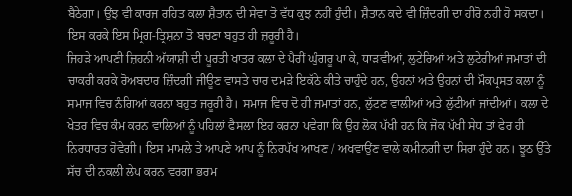ਬੈਠੇਗਾ। ਉਂਝ ਵੀ ਕਾਰਜ ਰਹਿਤ ਕਲਾ ਸ਼ੈਤਾਨ ਦੀ ਸੇਵਾ ਤੋ ਵੱਧ ਕੁਝ ਨਹੀਂ ਹੁੰਦੀ। ਸ਼ੈਤਾਨ ਕਦੇ ਵੀ ਜ਼ਿੰਦਗੀ ਦਾ ਹੀਰੋ ਨਹੀ ਹੋ ਸਕਦਾ। ਇਸ ਕਰਕੇ ਇਸ ਮ੍ਰਿਗ-ਤ੍ਰਿਸ਼ਨਾ ਤੋ ਬਚਣਾ ਬਹੁਤ ਹੀ ਜ਼ਰੂਰੀ ਹੈ।
ਜਿਹੜੇ ਆਪਣੀ ਜ਼ਿਹਨੀ ਅੱਯਾਸ਼ੀ ਦੀ ਪੂਰਤੀ ਖਾਤਰ ਕਲਾ ਦੇ ਪੈਰੀਂ ਘੁੰਗਰੂ ਪਾ ਕੇ, ਧਾੜਵੀਆਂ, ਲੁਟੇਰਿਆਂ ਅਤੇ ਲੁਟੇਰੀਆਂ ਜਮਾਤਾਂ ਦੀ ਚਾਕਰੀ ਕਰਕੇ ਰੋਅਬਦਾਰ ਜ਼ਿੰਦਗੀ ਜੀਊਣ ਵਾਸਤੇ ਚਾਰ ਦਮੜੇ ਇਕੱਠੇ ਕੀਤੇ ਚਾਹੁੰਦੇ ਹਨ, ਉਹਨਾਂ ਅਤੇ ਉਹਨਾਂ ਦੀ ਮੌਕਪ੍ਰਸਤ ਕਲਾ ਨੂੰ ਸਮਾਜ ਵਿਚ ਨੰਗਿਆਂ ਕਰਨਾ ਬਹੁਤ ਜਰੂਰੀ ਹੈ। ਸਮਾਜ ਵਿਚ ਦੋ ਹੀ ਜਮਾਤਾਂ ਹਨ, ਲੁੱਟਣ ਵਾਲੀਆਂ ਅਤੇ ਲੁੱਟੀਆਂ ਜਾਂਦੀਆਂ। ਕਲਾ ਦੇ ਖੇਤਰ ਵਿਚ ਕੰਮ ਕਰਨ ਵਾਲਿਆਂ ਨੂੰ ਪਹਿਲਾਂ ਫੈਸਲਾ ਇਹ ਕਰਨਾ ਪਵੇਗਾ ਕਿ ਉਹ ਲੋਕ ਪੱਖੀ ਹਨ ਕਿ ਜੋਕ ਪੱਖੀ ਸੇਧ ਤਾਂ ਫੇਰ ਹੀ ਨਿਰਧਾਰਤ ਹੋਵੇਗੀ। ਇਸ ਮਾਮਲੇ ਤੇ ਆਪਣੇ ਆਪ ਨੂੰ ਨਿਰਪੱਖ ਆਖਣ / ਅਖਵਾਉਂਣ ਵਾਲੇ ਕਮੀਨਗੀ ਦਾ ਸਿਰਾ ਹੁੰਦੇ ਹਨ। ਝੂਠ ਉੱਤੇ ਸੱਚ ਦੀ ਨਕਲੀ ਲੇਪ ਕਰਨ ਵਰਗਾ ਭਰਮ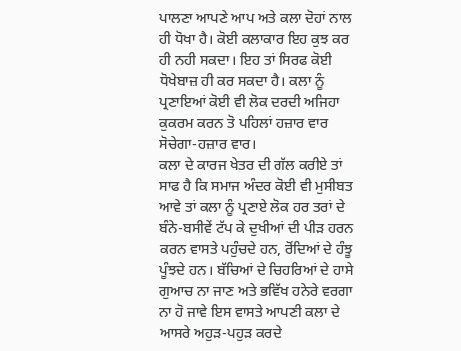ਪਾਲਣਾ ਆਪਣੇ ਆਪ ਅਤੇ ਕਲਾ ਦੋਹਾਂ ਨਾਲ ਹੀ ਧੋਖਾ ਹੈ। ਕੋਈ ਕਲਾਕਾਰ ਇਹ ਕੁਝ ਕਰ ਹੀ ਨਹੀ ਸਕਦਾ। ਇਹ ਤਾਂ ਸਿਰਫ ਕੋਈ ਧੋਖੇਬਾਜ਼ ਹੀ ਕਰ ਸਕਦਾ ਹੈ। ਕਲਾ ਨੂੰ ਪ੍ਰਣਾਇਆਂ ਕੋਈ ਵੀ ਲੋਕ ਦਰਦੀ ਅਜਿਹਾ ਕੁਕਰਮ ਕਰਨ ਤੋ ਪਹਿਲਾਂ ਹਜ਼ਾਰ ਵਾਰ ਸੋਚੇਗਾ-ਹਜ਼ਾਰ ਵਾਰ।
ਕਲਾ ਦੇ ਕਾਰਜ ਖੇਤਰ ਦੀ ਗੱਲ ਕਰੀਏ ਤਾਂ ਸਾਫ ਹੈ ਕਿ ਸਮਾਜ ਅੰਦਰ ਕੋਈ ਵੀ ਮੁਸੀਬਤ ਆਵੇ ਤਾਂ ਕਲਾ ਨੂੰ ਪ੍ਰਣਾਏ ਲੋਕ ਹਰ ਤਰਾਂ ਦੇ ਬੰਨੇ-ਬਸੀਵੇਂ ਟੱਪ ਕੇ ਦੁਖੀਆਂ ਦੀ ਪੀੜ ਹਰਨ ਕਰਨ ਵਾਸਤੇ ਪਹੁੰਚਦੇ ਹਨ, ਰੋਂਦਿਆਂ ਦੇ ਹੰਝੂ ਪੂੰਝਦੇ ਹਨ। ਬੱਚਿਆਂ ਦੇ ਚਿਹਰਿਆਂ ਦੇ ਹਾਸੇ ਗੁਆਚ ਨਾ ਜਾਣ ਅਤੇ ਭਵਿੱਖ ਹਨੇਰੇ ਵਰਗਾ ਨਾ ਹੋ ਜਾਵੇ ਇਸ ਵਾਸਤੇ ਆਪਣੀ ਕਲਾ ਦੇ ਆਸਰੇ ਅਹੁੜ-ਪਹੁੜ ਕਰਦੇ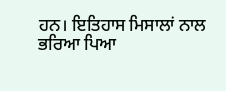ਹਨ। ਇਤਿਹਾਸ ਮਿਸਾਲਾਂ ਨਾਲ ਭਰਿਆ ਪਿਆ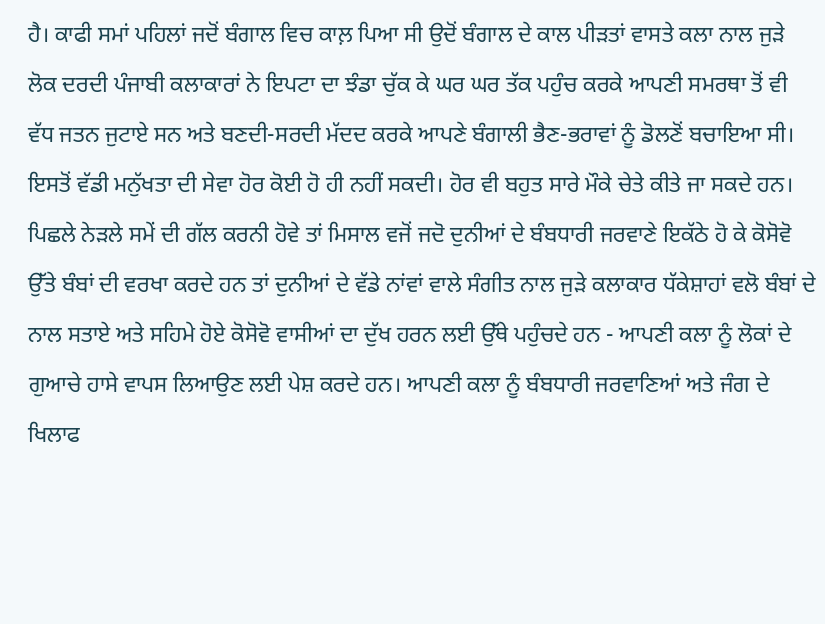ਹੈ। ਕਾਫੀ ਸਮਾਂ ਪਹਿਲਾਂ ਜਦੋਂ ਬੰਗਾਲ ਵਿਚ ਕਾਲ਼ ਪਿਆ ਸੀ ਉਦੋਂ ਬੰਗਾਲ ਦੇ ਕਾਲ ਪੀੜਤਾਂ ਵਾਸਤੇ ਕਲਾ ਨਾਲ ਜੁੜੇ ਲੋਕ ਦਰਦੀ ਪੰਜਾਬੀ ਕਲਾਕਾਰਾਂ ਨੇ ਇਪਟਾ ਦਾ ਝੰਡਾ ਚੁੱਕ ਕੇ ਘਰ ਘਰ ਤੱਕ ਪਹੁੰਚ ਕਰਕੇ ਆਪਣੀ ਸਮਰਥਾ ਤੋਂ ਵੀ ਵੱਧ ਜਤਨ ਜੁਟਾਏ ਸਨ ਅਤੇ ਬਣਦੀ-ਸਰਦੀ ਮੱਦਦ ਕਰਕੇ ਆਪਣੇ ਬੰਗਾਲੀ ਭੈਣ-ਭਰਾਵਾਂ ਨੂੰ ਡੋਲਣੋਂ ਬਚਾਇਆ ਸੀ। ਇਸਤੋਂ ਵੱਡੀ ਮਨੁੱਖਤਾ ਦੀ ਸੇਵਾ ਹੋਰ ਕੋਈ ਹੋ ਹੀ ਨਹੀਂ ਸਕਦੀ। ਹੋਰ ਵੀ ਬਹੁਤ ਸਾਰੇ ਮੌਕੇ ਚੇਤੇ ਕੀਤੇ ਜਾ ਸਕਦੇ ਹਨ। ਪਿਛਲੇ ਨੇੜਲੇ ਸਮੇਂ ਦੀ ਗੱਲ ਕਰਨੀ ਹੋਵੇ ਤਾਂ ਮਿਸਾਲ ਵਜੋਂ ਜਦੋ ਦੁਨੀਆਂ ਦੇ ਬੰਬਧਾਰੀ ਜਰਵਾਣੇ ਇਕੱਠੇ ਹੋ ਕੇ ਕੋਸੋਵੋ ਉੱਤੇ ਬੰਬਾਂ ਦੀ ਵਰਖਾ ਕਰਦੇ ਹਨ ਤਾਂ ਦੁਨੀਆਂ ਦੇ ਵੱਡੇ ਨਾਂਵਾਂ ਵਾਲੇ ਸੰਗੀਤ ਨਾਲ ਜੁੜੇ ਕਲਾਕਾਰ ਧੱਕੇਸ਼ਾਹਾਂ ਵਲੋ ਬੰਬਾਂ ਦੇ ਨਾਲ ਸਤਾਏ ਅਤੇ ਸਹਿਮੇ ਹੋਏ ਕੋਸੋਵੋ ਵਾਸੀਆਂ ਦਾ ਦੁੱਖ ਹਰਨ ਲਈ ਉੱਥੇ ਪਹੁੰਚਦੇ ਹਨ - ਆਪਣੀ ਕਲਾ ਨੂੰ ਲੋਕਾਂ ਦੇ ਗੁਆਚੇ ਹਾਸੇ ਵਾਪਸ ਲਿਆਉਣ ਲਈ ਪੇਸ਼ ਕਰਦੇ ਹਨ। ਆਪਣੀ ਕਲਾ ਨੂੰ ਬੰਬਧਾਰੀ ਜਰਵਾਣਿਆਂ ਅਤੇ ਜੰਗ ਦੇ ਖਿਲਾਫ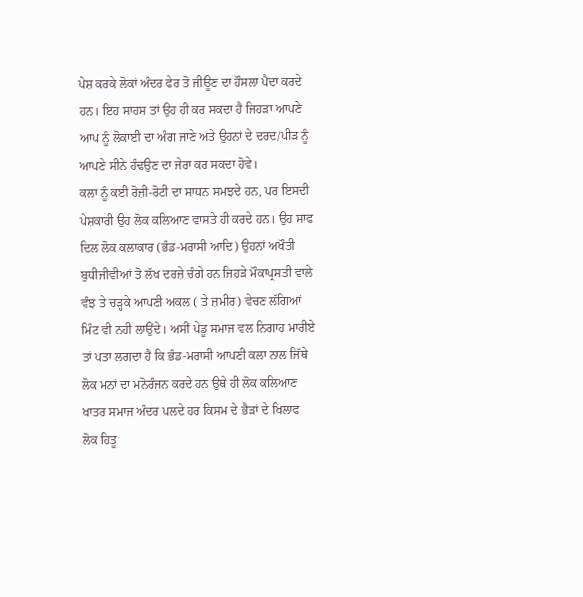ਪੇਸ਼ ਕਰਕੇ ਲੋਕਾਂ ਅੰਦਰ ਫੇਰ ਤੋ ਜੀਊਣ ਦਾ ਹੌਸਲਾ ਪੈਦਾ ਕਰਦੇ ਹਨ। ਇਹ ਸਾਹਸ ਤਾਂ ਉਹ ਹੀ ਕਰ ਸਕਦਾ ਹੈ ਜਿਹੜਾ ਆਪਣੇ ਆਪ ਨੂੰ ਲੋਕਾਈ ਦਾ ਅੰਗ ਜਾਣੇ ਅਤੇ ਉਹਨਾਂ ਦੇ ਦਰਦ/ਪੀੜ ਨੂੰ ਆਪਣੇ ਸੀਨੇ ਹੰਢਉਣ ਦਾ ਜੇਰਾ ਕਰ ਸਕਦਾ ਹੋਵੇ।
ਕਲਾ ਨੂੰ ਕਈ ਰੋਜ਼ੀ-ਰੋਟੀ ਦਾ ਸਾਧਨ ਸਮਝਦੇ ਹਨ, ਪਰ ਇਸਦੀ ਪੇਸ਼ਕਾਰੀ ਉਹ ਲੋਕ ਕਲਿਆਣ ਵਾਸਤੇ ਹੀ ਕਰਦੇ ਹਨ। ਉਹ ਸਾਫ ਦਿਲ ਲੋਕ ਕਲਾਕਾਰ (ਭੰਡ-ਮਰਾਸੀ ਆਦਿ) ਉਹਨਾਂ ਅਖੌਤੀ ਬੁਧੀਜੀਵੀਆਂ ਤੋ ਲੱਖ ਦਰਜ਼ੇ ਚੰਗੇ ਹਨ ਜਿਹੜੇ ਮੌਕਾਪ੍ਰਸਤੀ ਵਾਲੇ ਵੰਝ ਤੇ ਚੜ੍ਹਕੇ ਆਪਣੀ ਅਕਲ ( ਤੇ ਜ਼ਮੀਰ) ਵੇਚਣ ਲੱਗਿਆਂ ਮਿੰਟ ਵੀ ਨਹੀ ਲਾਉਂਦੇ। ਅਸੀਂ ਪੇਡੂ ਸਮਾਜ ਵਲ ਨਿਗਾਹ ਮਾਰੀਏ ਤਾਂ ਪਤਾ ਲਗਦਾ ਹੈ ਕਿ ਭੰਡ-ਮਰਾਸੀ ਆਪਣੀ ਕਲਾ ਨਾਲ ਜਿੱਥੇ ਲੋਕ ਮਨਾਂ ਦਾ ਮਨੋਰੰਜਨ ਕਰਦੇ ਹਨ ਉਥੇ ਹੀ ਲੋਕ ਕਲਿਆਣ ਖਾਤਰ ਸਮਾਜ ਅੰਦਰ ਪਲਦੇ ਹਰ ਕਿਸਮ ਦੇ ਭੈੜਾਂ ਦੇ ਖਿਲਾਫ ਲੋਕ ਹਿਤੂ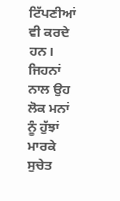ਟਿੱਪਣੀਆਂ ਵੀ ਕਰਦੇ ਹਨ। ਜਿਹਨਾਂ ਨਾਲ ਉਹ ਲੋਕ ਮਨਾਂ ਨੂੰ ਹੁੱਝਾਂ ਮਾਰਕੇ ਸੁਚੇਤ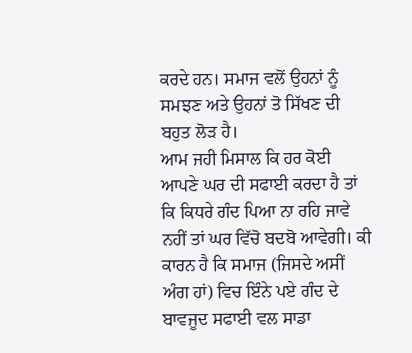ਕਰਦੇ ਹਨ। ਸਮਾਜ ਵਲੋਂ ਉਹਨਾਂ ਨੂੰ ਸਮਝਣ ਅਤੇ ਉਹਨਾਂ ਤੋ ਸਿੱਖਣ ਦੀ ਬਹੁਤ ਲੋੜ ਹੈ।
ਆਮ ਜਹੀ ਮਿਸਾਲ ਕਿ ਹਰ ਕੋਈ ਆਪਣੇ ਘਰ ਦੀ ਸਫਾਈ ਕਰਦਾ ਹੈ ਤਾਂ ਕਿ ਕਿਧਰੇ ਗੰਦ ਪਿਆ ਨਾ ਰਹਿ ਜਾਵੇ ਨਹੀਂ ਤਾਂ ਘਰ ਵਿੱਚੋ ਬਦਬੋ ਆਵੇਗੀ। ਕੀ ਕਾਰਨ ਹੈ ਕਿ ਸਮਾਜ (ਜਿਸਦੇ ਅਸੀਂ ਅੰਗ ਹਾਂ) ਵਿਚ ਇੰਨੇ ਪਏ ਗੰਦ ਦੇ ਬਾਵਜੂਦ ਸਫਾਈ ਵਲ ਸਾਡਾ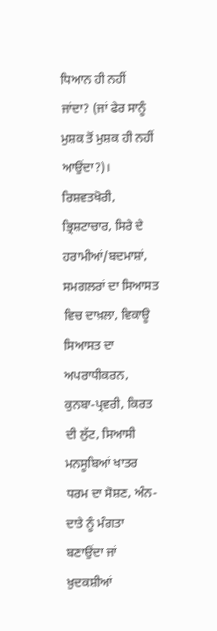ਧਿਆਨ ਹੀ ਨਹੀਂ ਜਾਂਦਾ? (ਜਾਂ ਫੇਰ ਸਾਨੂੰ ਮੁਸ਼ਕ ਤੋਂ ਮੁਸ਼ਕ ਹੀ ਨਹੀਂ ਆਉਂਦਾ?)। ਰਿਸ਼ਵਤਖੋਰੀ, ਭ੍ਰਿਸ਼ਟਾਚਾਰ, ਸਿਰੇ ਦੇ ਹਰਾਮੀਆਂ/ਬਦਮਾਸ਼ਾਂ, ਸਮਗਲਰਾਂ ਦਾ ਸਿਆਸਤ ਵਿਚ ਦਾਖ਼ਲਾ, ਵਿਕਾਊ ਸਿਆਸਤ ਦਾ ਅਪਰਾਧੀਕਰਨ, ਕੁਨਬਾ-ਪ੍ਰਵਰੀ, ਕਿਰਤ ਦੀ ਲੁੱਟ, ਸਿਆਸੀ ਮਨਸੂਬਿਆਂ ਖਾਤਰ ਧਰਮ ਦਾ ਸੋਸ਼ਣ, ਅੰਨ-ਦਾਤੇ ਨੂੰ ਮੰਗਤਾ ਬਣਾਉਂਦਾ ਜਾਂ ਖ਼ੁਦਕਸ਼ੀਆਂ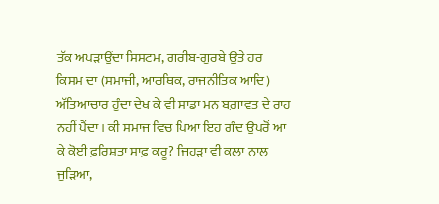ਤੱਕ ਅਪੜਾਉਂਦਾ ਸਿਸਟਮ, ਗਰੀਬ-ਗੁਰਬੇ ਉਤੇ ਹਰ ਕਿਸਮ ਦਾ (ਸਮਾਜੀ, ਆਰਥਿਕ, ਰਾਜਨੀਤਿਕ ਆਦਿ) ਅੱਤਿਆਚਾਰ ਹੁੰਦਾ ਦੇਖ ਕੇ ਵੀ ਸਾਡਾ ਮਨ ਬਗ਼ਾਵਤ ਦੇ ਰਾਹ ਨਹੀਂ ਪੈਂਦਾ। ਕੀ ਸਮਾਜ ਵਿਚ ਪਿਆ ਇਹ ਗੰਦ ਉਪਰੋਂ ਆ ਕੇ ਕੋਈ ਫ਼ਰਿਸ਼ਤਾ ਸਾਫ਼ ਕਰੂ? ਜਿਹੜਾ ਵੀ ਕਲਾ ਨਾਲ ਜੁੜਿਆ,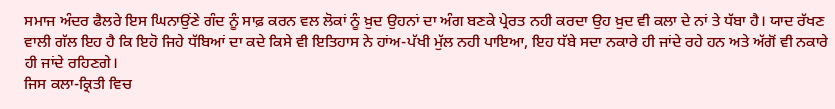ਸਮਾਜ ਅੰਦਰ ਫੈਲਰੇ ਇਸ ਘਿਨਾਉਂਣੇ ਗੰਦ ਨੂੰ ਸਾਫ਼ ਕਰਨ ਵਲ ਲੋਕਾਂ ਨੂੰ ਖ਼ੁਦ ਉਹਨਾਂ ਦਾ ਅੰਗ ਬਣਕੇ ਪ੍ਰੇਰਤ ਨਹੀ ਕਰਦਾ ਉਹ ਖ਼ੁਦ ਵੀ ਕਲਾ ਦੇ ਨਾਂ ਤੇ ਧੱਬਾ ਹੈ। ਯਾਦ ਰੱਖਣ ਵਾਲੀ ਗੱਲ ਇਹ ਹੈ ਕਿ ਇਹੋ ਜਿਹੇ ਧੱਬਿਆਂ ਦਾ ਕਦੇ ਕਿਸੇ ਵੀ ਇਤਿਹਾਸ ਨੇ ਹਾਂਅ-ਪੱਖੀ ਮੁੱਲ ਨਹੀ ਪਾਇਆ, ਇਹ ਧੱਬੇ ਸਦਾ ਨਕਾਰੇ ਹੀ ਜਾਂਦੇ ਰਹੇ ਹਨ ਅਤੇ ਅੱਗੋਂ ਵੀ ਨਕਾਰੇ ਹੀ ਜਾਂਦੇ ਰਹਿਣਗੇ।
ਜਿਸ ਕਲਾ-ਕ੍ਰਿਤੀ ਵਿਚ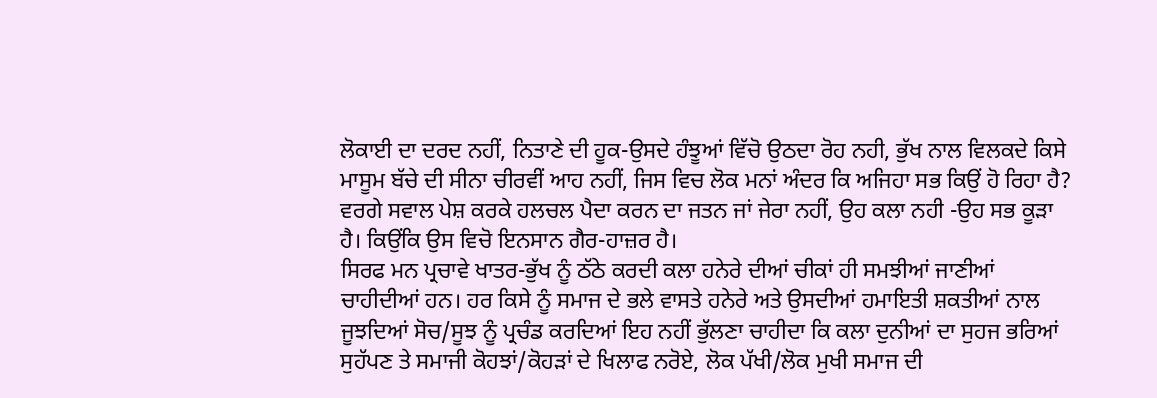ਲੋਕਾਈ ਦਾ ਦਰਦ ਨਹੀਂ, ਨਿਤਾਣੇ ਦੀ ਹੂਕ-ਉਸਦੇ ਹੰਝੂਆਂ ਵਿੱਚੋ ਉਠਦਾ ਰੋਹ ਨਹੀ, ਭੁੱਖ ਨਾਲ ਵਿਲਕਦੇ ਕਿਸੇ ਮਾਸੂਮ ਬੱਚੇ ਦੀ ਸੀਨਾ ਚੀਰਵੀਂ ਆਹ ਨਹੀਂ, ਜਿਸ ਵਿਚ ਲੋਕ ਮਨਾਂ ਅੰਦਰ ਕਿ ਅਜਿਹਾ ਸਭ ਕਿਉਂ ਹੋ ਰਿਹਾ ਹੈ? ਵਰਗੇ ਸਵਾਲ ਪੇਸ਼ ਕਰਕੇ ਹਲਚਲ ਪੈਦਾ ਕਰਨ ਦਾ ਜਤਨ ਜਾਂ ਜੇਰਾ ਨਹੀਂ, ਉਹ ਕਲਾ ਨਹੀ -ਉਹ ਸਭ ਕੂੜਾ ਹੈ। ਕਿਉਂਕਿ ਉਸ ਵਿਚੋ ਇਨਸਾਨ ਗੈਰ-ਹਾਜ਼ਰ ਹੈ।
ਸਿਰਫ ਮਨ ਪ੍ਰਚਾਵੇ ਖਾਤਰ-ਭੁੱਖ ਨੂੰ ਠੱਠੇ ਕਰਦੀ ਕਲਾ ਹਨੇਰੇ ਦੀਆਂ ਚੀਕਾਂ ਹੀ ਸਮਝੀਆਂ ਜਾਣੀਆਂ ਚਾਹੀਦੀਆਂ ਹਨ। ਹਰ ਕਿਸੇ ਨੂੰ ਸਮਾਜ ਦੇ ਭਲੇ ਵਾਸਤੇ ਹਨੇਰੇ ਅਤੇ ਉਸਦੀਆਂ ਹਮਾਇਤੀ ਸ਼ਕਤੀਆਂ ਨਾਲ ਜੂਝਦਿਆਂ ਸੋਚ/ਸੂਝ ਨੂੰ ਪ੍ਰਚੰਡ ਕਰਦਿਆਂ ਇਹ ਨਹੀਂ ਭੁੱਲਣਾ ਚਾਹੀਦਾ ਕਿ ਕਲਾ ਦੁਨੀਆਂ ਦਾ ਸੁਹਜ ਭਰਿਆਂ ਸੁਹੱਪਣ ਤੇ ਸਮਾਜੀ ਕੋਹਝਾਂ/ਕੋਹੜਾਂ ਦੇ ਖਿਲਾਫ ਨਰੋਏ, ਲੋਕ ਪੱਖੀ/ਲੋਕ ਮੁਖੀ ਸਮਾਜ ਦੀ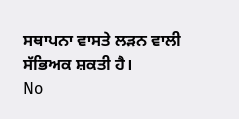ਸਥਾਪਨਾ ਵਾਸਤੇ ਲੜਨ ਵਾਲੀ ਸੱਭਿਅਕ ਸ਼ਕਤੀ ਹੈ।
No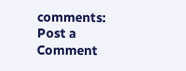comments:
Post a Comment